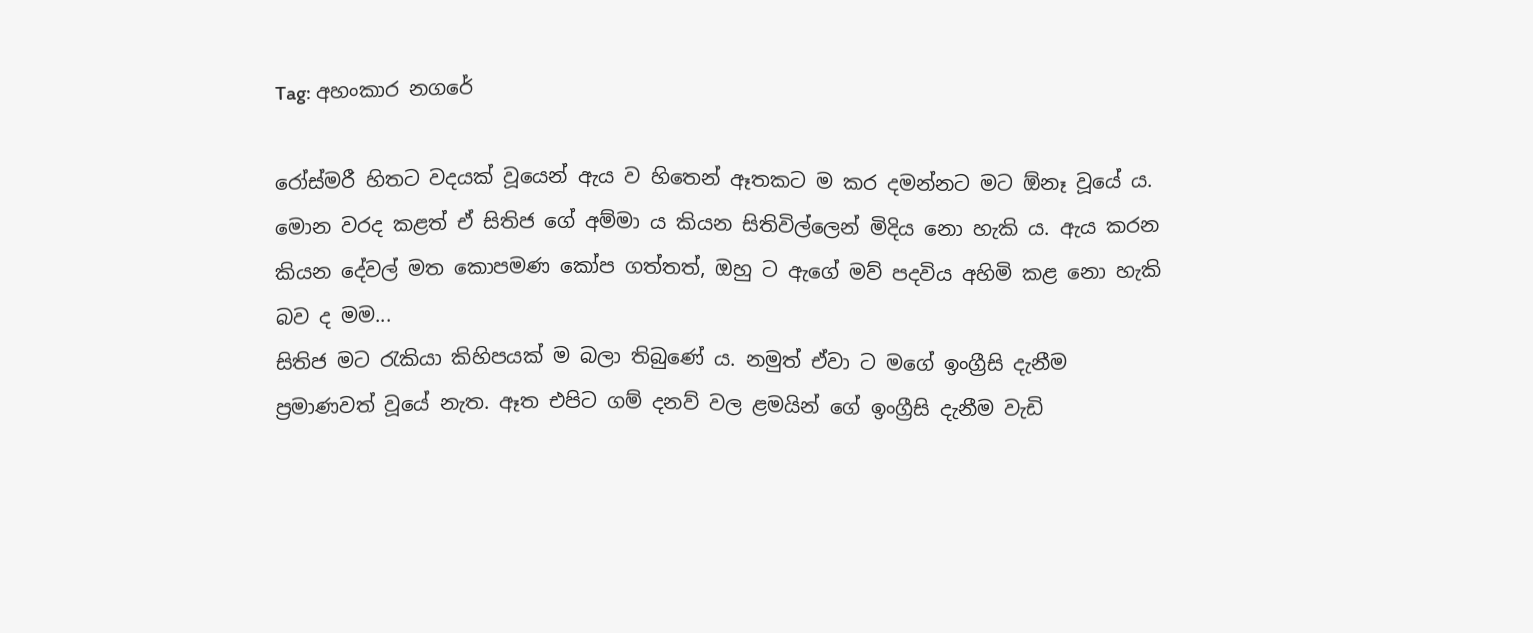Tag: අහංකාර නගරේ

රෝස්මරී හිතට වදයක් වූයෙන් ඇය ව හිතෙන් ඈතකට ම කර දමන්නට මට ඕනෑ වූයේ ය. මොන වරද කළත් ඒ සිතිජ ගේ අම්මා ය කියන සිතිවිල්ලෙන් මිදිය නො හැකි ය. ඇය කරන කියන දේවල් මත කොපමණ කෝප ගත්තත්, ඔහු ට ඇගේ මව් පදවිය අහිමි කළ නො හැකි බව ද මම...
සිතිජ මට රැකියා කිහිපයක් ම බලා තිබුණේ ය. නමුත් ඒවා ට මගේ ඉංග්‍රීසි දැනීම ප්‍රමාණවත් වූයේ නැත. ඈත එපිට ගම් දනව් වල ළමයින් ගේ ඉංග්‍රීසි දැනීම වැඩි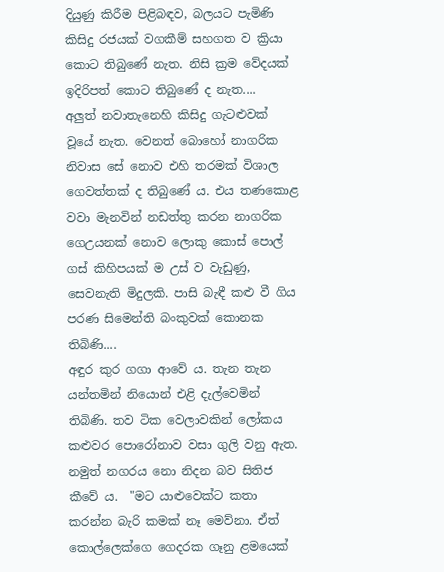දියුණු කිරීම පිළිබඳව, බලයට පැමිණි කිසිදු රජයක් වගකීම් සහගත ව ක්‍රියා කොට තිබුණේ නැත. නිසි ක්‍රම වේදයක් ඉදිරිපත් කොට තිබුණේ ද නැත....
අලුත් නවාතැනෙහි කිසිදු ගැටළුවක් වූයේ නැත. වෙනත් බොහෝ නාගරික නිවාස සේ නොව එහි තරමක් විශාල ගෙවත්තක් ද තිබුණේ ය. එය තණකොළ වවා මැනවින් නඩත්තු කරන නාගරික ගෙඋයනක් නොව ලොකු කොස් පොල් ගස් කිහිපයක් ම උස් ව වැඩුණු, සෙවනැති මිදුලකි. පාසි බැඳී කළු වී ගිය පරණ සිමෙන්ති බංකුවක් කොනක තිබිණි....
අඳුර කුර ගගා ආවේ ය. තැන තැන යන්තමින් නියොන් එළි දැල්වෙමින් තිබිණි. තව ටික වෙලාවකින් ලෝකය කළුවර පොරෝනාව වසා ගුලි වනු ඇත. නමුත් නගරය නො නිදන බව සිතිජ කීවේ ය.  "මට යාළුවෙක්ට කතා කරන්න බැරි කමක් නෑ මෙව්නා. ඒත් කොල්ලෙක්ගෙ ගෙදරක ගෑනු ළමයෙක්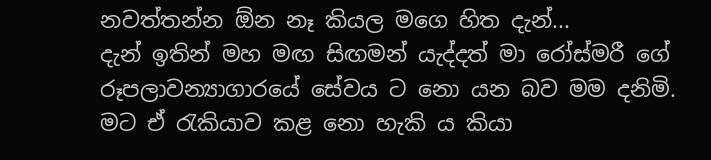නවත්තන්න ඕන නෑ කියල මගෙ හිත දැන්...
දැන් ඉතින් මහ මඟ සිඟමන් යැද්දත් මා රෝස්මරී ගේ රූපලාවන්‍යාගාරයේ සේවය ට නො යන බව මම දනිමි. මට ඒ රැකියාව කළ නො හැකි ය කියා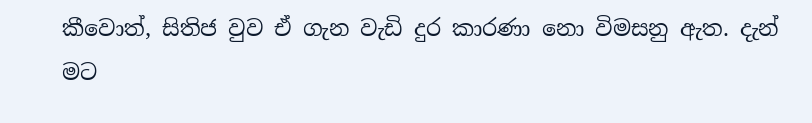කීවොත්, සිතිජ වුව ඒ ගැන වැඩි දුර කාරණා නො විමසනු ඇත. දැන් මට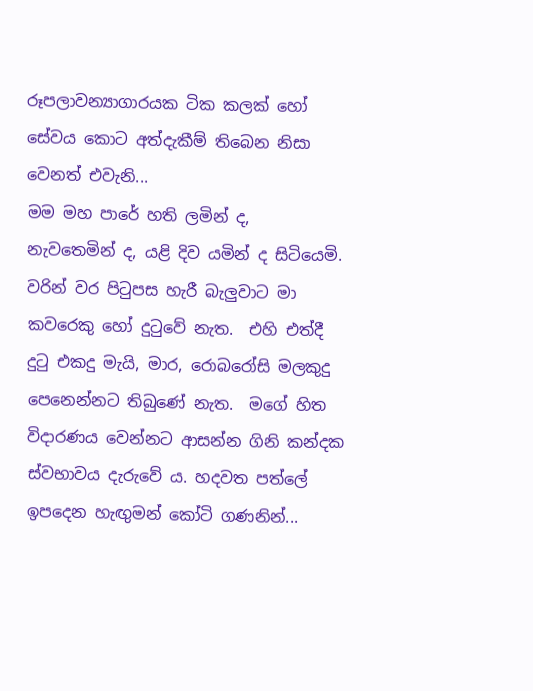රූපලාවන්‍යාගාරයක ටික කලක් හෝ සේවය කොට අත්දැකීම් තිබෙන නිසා වෙනත් එවැනි...
මම මහ පාරේ හති ලමින් ද, නැවතෙමින් ද, යළි දිව යමින් ද සිටියෙමි. වරින් වර පිටුපස හැරී බැලුවාට මා කවරෙකු හෝ දුටුවේ නැත.  එහි එත්දී දුටු එකදු මැයි, මාර, රොබරෝසි මලකුදු පෙනෙන්නට තිබුණේ නැත.  මගේ හිත විදාරණය වෙන්නට ආසන්න ගිනි කන්දක ස්වභාවය දැරුවේ ය. හදවත පත්ලේ ඉපදෙන හැඟුමන් කෝටි ගණනින්...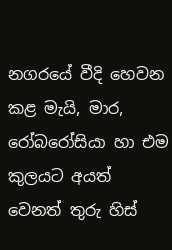නගරයේ වීදි හෙවන කළ මැයි, මාර, රෝබරෝසියා හා එම කුලයට අයත් වෙනත් තුරු හිස්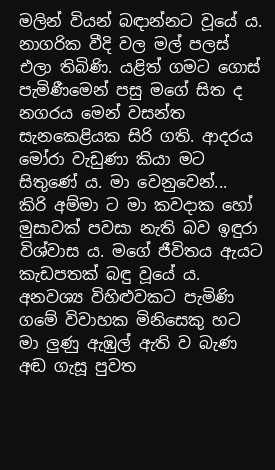මලින් වියන් බඳාන්නට වූයේ ය. නාගරික වීදි වල මල් පලස් එලා තිබිණි. යළිත් ගමට ගොස් පැමිණීමෙන් පසු මගේ සිත ද නගරය මෙන් වසන්ත සැනකෙළියක සිරි ගති. ආදරය මෝරා වැඩුණා කියා මට සිතුණේ ය. මා වෙනුවෙන්...
කිරි අම්මා ට මා කවදාක හෝ මුසාවක් පවසා නැති බව ඉඳුරා විශ්වාස ය. මගේ ජීවිතය ඇයට කැඩපතක් බඳු වූයේ ය. අනවශ්‍ය විහිළුවකට පැමිණි ගමේ විවාහක මිනිසෙකු හට මා ලුණු ඇඹුල් ඇති ව බැණ අඬ ගැසූ පුවත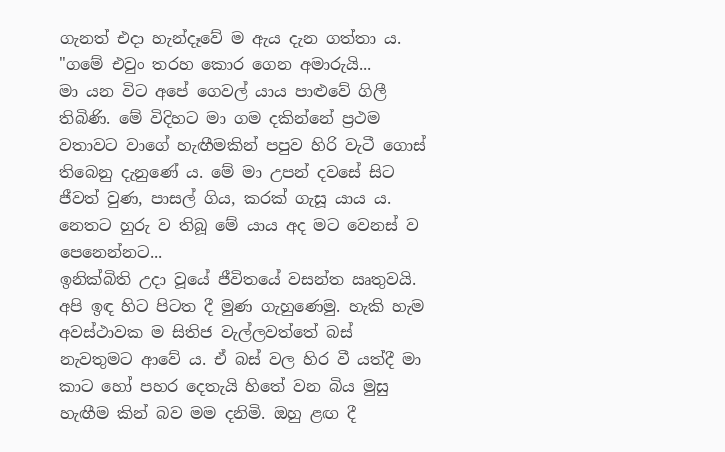ගැනත් එදා හැන්දෑවේ ම ඇය දැන ගත්තා ය. "ගමේ එවුං තරහ කොර ගෙන අමාරුයි...
මා යන විට අපේ ගෙවල් යාය පාළුවේ ගිලී තිබිණි. මේ විදිහට මා ගම දකින්නේ ප්‍රථම වතාවට වාගේ හැඟීමකින් පපුව හිරි වැටී ගොස් තිබෙනු දැනුණේ ය. මේ මා උපන් දවසේ සිට ජීවත් වුණ, පාසල් ගිය, කරක් ගැසූ යාය ය. නෙතට හුරු ව තිබූ මේ යාය අද මට වෙනස් ව පෙනෙන්නට...
ඉනික්බිති උදා වූයේ ජීවිතයේ වසන්ත ඍතුවයි. අපි ඉඳ හිට පිටත දී මුණ ගැහුණෙමු. හැකි හැම අවස්ථාවක ම සිතිජ වැල්ලවත්තේ බස් නැවතුමට ආවේ ය. ඒ බස් වල හිර වී යත්දී මා කාට හෝ පහර දෙතැයි හිතේ වන බිය මුසු හැඟීම කින් බව මම දනිමි. ඔහු ළඟ දී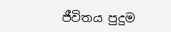ජීවිතය පුදුම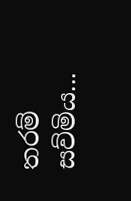තරම් සව්මිය...